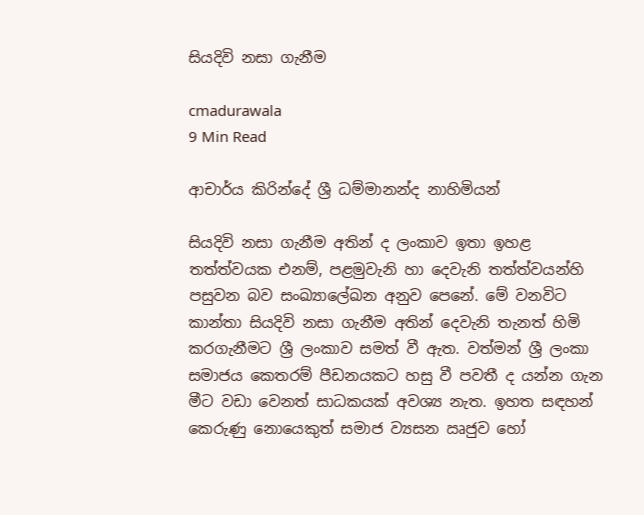සියදිවි නසා ගැනීම

cmadurawala
9 Min Read

ආචාර්ය කිරින්දේ ශ්‍රී ධම්මානන්ද නාහිමියන්

සියදිවි නසා ගැනීම අතින් ද ලංකාව ඉතා ඉහළ තත්ත්වයක එනම්, පළමුවැනි හා දෙවැනි තත්ත්වයන්හි පසුවන බව සංඛ්‍යාලේඛන අනුව පෙනේ. මේ වනවිට කාන්තා සියදිවි නසා ගැනීම අතින් දෙවැනි තැනත් හිමි කරගැනීමට ශ්‍රී ලංකාව සමත් වී ඇත. වත්මන් ශ්‍රී ලංකා සමාජය කෙතරම් පීඩනයකට හසු වී පවතී ද යන්න ගැන මීට වඩා වෙනත් සාධකයක් අවශ්‍ය නැත. ඉහත සඳහන් කෙරුණු නොයෙකුත් සමාජ ව්‍යසන ඍජුව හෝ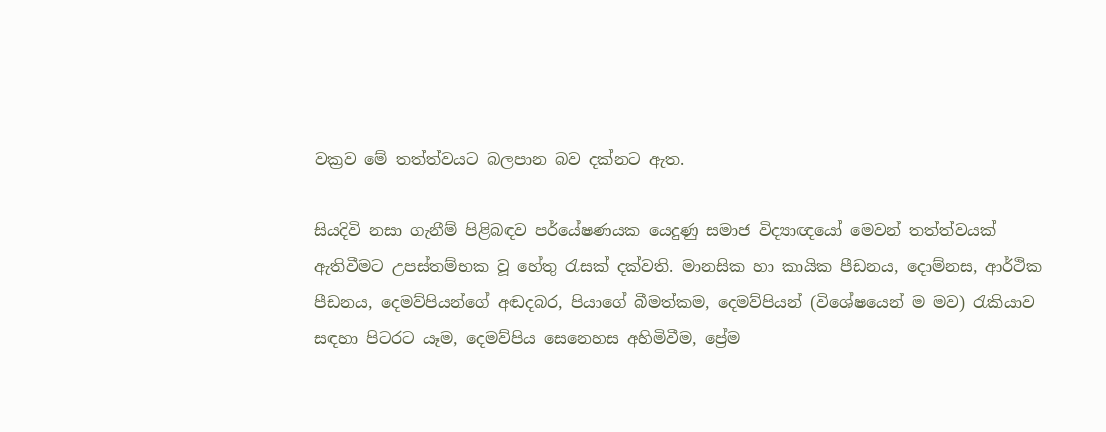වක්‍රව මේ තත්ත්වයට බලපාන බව දක්නට ඇත.

සියදිවි නසා ගැනීම් පිළිබඳව පර්යේෂණයක යෙදුණු සමාජ විද්‍යාඥයෝ මෙවන් තත්ත්වයක් ඇතිවීමට උපස්තම්භක වූ හේතු රැසක් දක්වති. මානසික හා කායික පීඩනය, දොම්නස, ආර්ථික පීඩනය, දෙමව්පියන්ගේ අඬදබර, පියාගේ බීමත්කම, දෙමව්පියන් (විශේෂයෙන් ම මව) රැකියාව සඳහා පිටරට යෑම, දෙමව්පිය සෙනෙහස අහිමිවීම, ප්‍රේම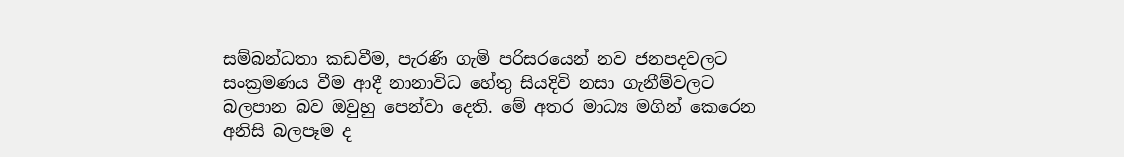සම්බන්ධතා කඩවීම, පැරණි ගැමි පරිසරයෙන් නව ජනපදවලට සංක්‍රමණය වීම ආදී නානාවිධ හේතු සියදිවි නසා ගැනීම්වලට බලපාන බව ඔවුහු පෙන්වා දෙති. මේ අතර මාධ්‍ය මගින් කෙරෙන අනිසි බලපෑම ද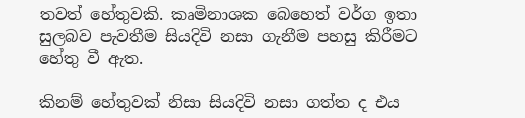තවත් හේතුවකි. කෘමිනාශක බෙහෙත් වර්ග ඉතා සුලබව පැවතීම සියදිවි නසා ගැනීම පහසු කිරීමට හේතු වී ඇත.

කිනම් හේතුවක් නිසා සියදිවි නසා ගත්ත ද එය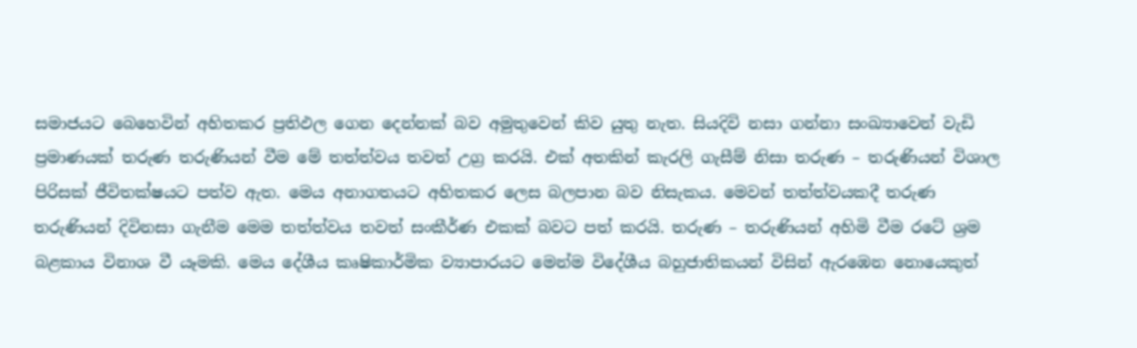සමාජයට බෙහෙවින් අහිතකර ප්‍රතිඵල ගෙන දෙන්නක් බව අමුතුවෙන් කිව යුතු නැත. සියදිවි නසා ගන්නා සංඛ්‍යාවෙන් වැඩි ප්‍රමාණයක් තරුණ තරුණියන් වීම මේ තත්ත්වය තවත් උග්‍ර කරයි. එක් අතකින් කැරලි ගැසීම් නිසා තරුණ – තරුණියන් විශාල පිරිසක් ජීවිතක්ෂයට පත්ව ඇත. මෙය අනාගතයට අහිතකර ලෙස බලපාන බව නිසැකය. මෙවන් තත්ත්වයකදී තරුණ තරුණියන් දිවිනසා ගැනීම මෙම තත්ත්වය තවත් සංකීර්ණ එකක් බවට පත් කරයි. තරුණ – තරුණියන් අහිමි වීම රටේ ශ්‍රම බළකාය විනාශ වී යෑමකි. මෙය දේශීය කෘෂිකාර්මික ව්‍යාපාරයට මෙන්ම විදේශීය බහුජාතිකයන් විසින් ඇරඹෙන නොයෙකුත්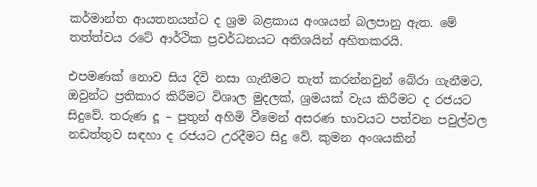කර්මාන්ත ආයතනයන්ට ද ශ්‍රම බළකාය අංශයන් බලපානු ඇත. මේ තත්ත්වය රටේ ආර්ථික ප්‍රවර්ධනයට අතිශයින් අහිතකරයි.

එපමණක් නොව සිය දිවි නසා ගැනීමට තැත් කරන්නවුන් බේරා ගැනීමට, ඔවුන්ට ප්‍රතිකාර කිරීමට විශාල මුදලක්, ශ්‍රමයක් වැය කිරීමට ද රජයට සිදුවේ. තරුණ දූ – පුතුන් අහිමි වීමෙන් අසරණ භාවයට පත්වන පවුල්වල නඩත්තුව සඳහා ද රජයට උරදීමට සිදු වේ. කුමන අංශයකින්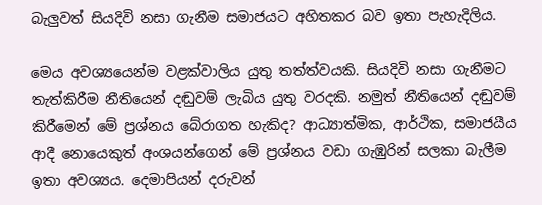බැලුවත් සියදිවි නසා ගැනීම සමාජයට අහිතකර බව ඉතා පැහැදිලිය.

මෙය අවශ්‍යයෙන්ම වළක්වාලිය යුතු තත්ත්වයකි. සියදිවි නසා ගැනීමට තැත්කිරීම නීතියෙන් දඬුවම් ලැබිය යුතු වරදකි. නමුත් නීතියෙන් දඬුවම් කිරීමෙන් මේ ප්‍රශ්නය බේරාගත හැකිද? ආධ්‍යාත්මික, ආර්ථික, සමාජයීය ආදී නොයෙකුත් අංශයන්ගෙන් මේ ප්‍රශ්නය වඩා ගැඹුරින් සලකා බැලීම ඉතා අවශ්‍යය. දෙමාපියන් දරුවන්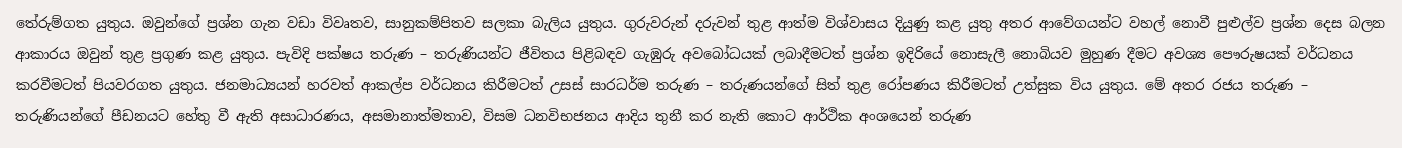තේරුම්ගත යුතුය. ඔවුන්ගේ ප්‍රශ්න ගැන වඩා විවෘතව, සානුකම්පිතව සලකා බැලිය යුතුය. ගුරුවරුන් දරුවන් තුළ ආත්ම විශ්වාසය දියුණු කළ යුතු අතර ආවේගයන්ට වහල් නොවී පුළුල්ව ප්‍රශ්න දෙස බලන ආකාරය ඔවුන් තුළ ප්‍රගුණ කළ යුතුය. පැවිදි පක්ෂය තරුණ – තරුණියන්ට ජීවිතය පිළිබඳව ගැඹුරු අවබෝධයක් ලබාදීමටත් ප්‍රශ්න ඉදිරියේ නොසැලී නොබියව මුහුණ දීමට අවශ්‍ය පෞරුෂයක් වර්ධනය කරවීමටත් පියවරගත යුතුය. ජනමාධ්‍යයන් හරවත් ආකල්ප වර්ධනය කිරීමටත් උසස් සාරධර්ම තරුණ – තරුණයන්ගේ සිත් තුළ රෝපණය කිරීමටත් උත්සුක විය යුතුය. මේ අතර රජය තරුණ – තරුණියන්ගේ පීඩනයට හේතු වී ඇති අසාධාරණය, අසමානාත්මතාව, විසම ධනවිභජනය ආදිය තුනී කර නැති කොට ආර්ථික අංශයෙන් තරුණ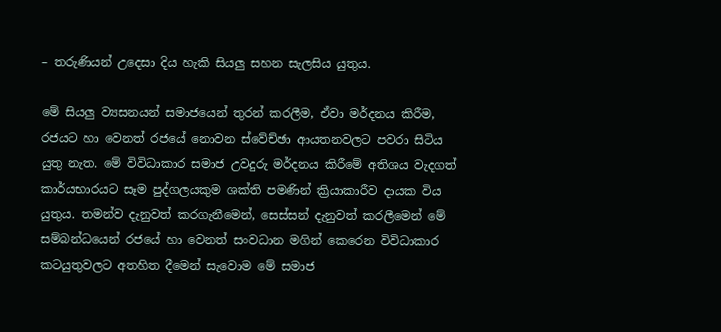– තරුණියන් උදෙසා දිය හැකි සියලු සහන සැලසිය යුතුය.

මේ සියලු ව්‍යසනයන් සමාජයෙන් තුරන් කරලීම, ඒවා මර්දනය කිරීම, රජයට හා වෙනත් රජයේ නොවන ස්වේච්ඡා ආයතනවලට පවරා සිටිය යුතු නැත. මේ විවිධාකාර සමාජ උවදුරු මර්දනය කිරීමේ අතිශය වැදගත් කාර්යභාරයට සෑම පුද්ගලයකුම ශක්ති පමණින් ක්‍රියාකාරීව දායක විය යුතුය. තමන්ව දැනුවත් කරගැනීමෙන්, සෙස්සන් දැනුවත් කරලීමෙන් මේ සම්බන්ධයෙන් රජයේ හා වෙනත් සංවධාන මගින් කෙරෙන විවිධාකාර කටයුතුවලට අතහිත දීමෙන් සැවොම මේ සමාජ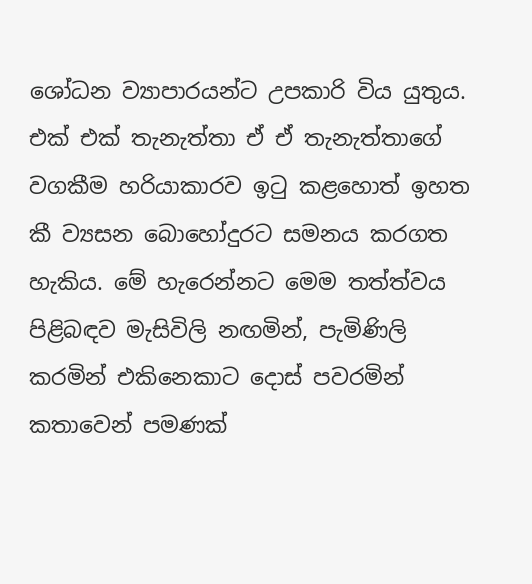ශෝධන ව්‍යාපාරයන්ට උපකාරි විය යුතුය. එක් එක් තැනැත්තා ඒ ඒ තැනැත්තාගේ වගකීම හරියාකාරව ඉටු කළහොත් ඉහත කී ව්‍යසන බොහෝදුරට සමනය කරගත හැකිය. මේ හැරෙන්නට මෙම තත්ත්වය පිළිබඳව මැසිවිලි නඟමින්, පැමිණිලි කරමින් එකිනෙකාට දොස් පවරමින් කතාවෙන් පමණක්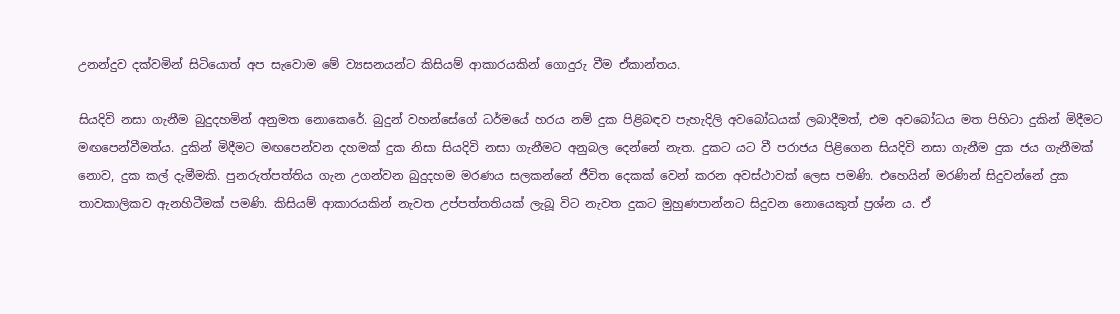උනන්දුව දක්වමින් සිටියොත් අප සැවොම මේ ව්‍යසනයන්ට කිසියම් ආකාරයකින් ගොදුරු වීම ඒකාන්තය.

සියදිවි නසා ගැනීම බුදුදහමින් අනුමත නොකෙරේ. බුදුන් වහන්සේගේ ධර්මයේ හරය නම් දුක පිළිබඳව පැහැදිලි අවබෝධයක් ලබාදීමත්, එම අවබෝධය මත පිහිටා දුකින් මිදීමට මඟපෙන්වීමත්ය. දුකින් මිදීමට මඟපෙන්වන දහමක් දුක නිසා සියදිවි නසා ගැනීමට අනුබල දෙන්නේ නැත. දුකට යට වී පරාජය පිළිගෙන සියදිවි නසා ගැනීම දුක ජය ගැනීමක් නොව, දුක කල් දැමීමකි. පුනරුත්පත්තිය ගැන උගන්වන බුදුදහම මරණය සලකන්නේ ජීවිත දෙකක් වෙන් කරන අවස්ථාවක් ලෙස පමණි. එහෙයින් මරණින් සිදුවන්නේ දුක තාවකාලිකව ඇනහිටීමක් පමණි. කිසියම් ආකාරයකින් නැවත උප්පත්තතියක් ලැබූ විට නැවත දුකට මුහුණපාන්නට සිදුවන නොයෙකුත් ප්‍රශ්න ය. ඒ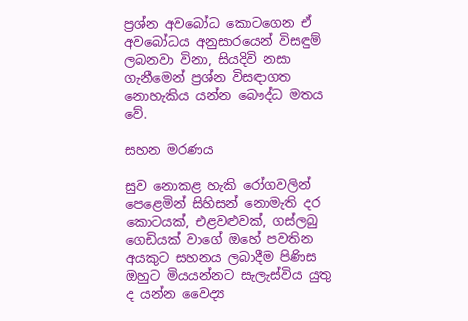ප්‍රශ්න අවබෝධ කොටගෙන ඒ අවබෝධය අනුසාරයෙන් විසඳුම් ලබනවා විනා, සියදිවි නසා ගැනීමෙන් ප්‍රශ්න විසඳාගත නොහැකිය යන්න බෞද්ධ මතය වේ.

සහන මරණය

සුව නොකළ හැකි රෝගවලින් පෙළෙමින් සිහිසන් නොමැති දර කොටයක්, එළවළුවක්, ගස්ලබු ගෙඩියක් වාගේ ඔහේ පවතින අයකුට සහනය ලබාදීම පිණිස ඔහුට මියයන්නට සැලැස්විය යුතු ද යන්න වෛද්‍ය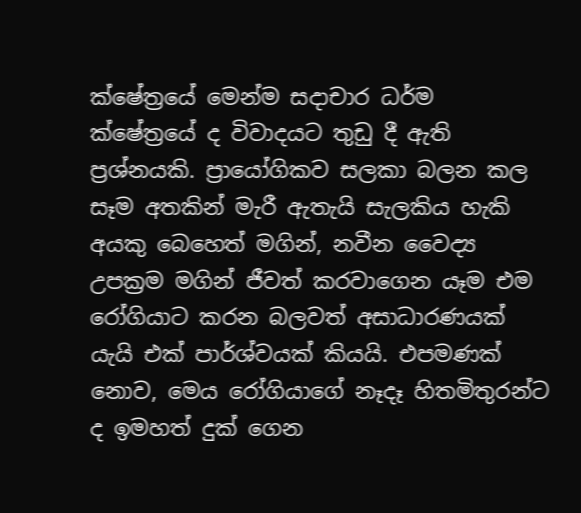ක්ෂේත්‍රයේ මෙන්ම සදාචාර ධර්ම ක්ෂේත්‍රයේ ද විවාදයට තුඩු දී ඇති ප්‍රශ්නයකි. ප්‍රායෝගිකව සලකා බලන කල සෑම අතකින් මැරී ඇතැයි සැලකිය හැකි අයකු බෙහෙත් මගින්, නවීන වෛද්‍ය උපක්‍රම මගින් ජීවත් කරවාගෙන යෑම එම රෝගියාට කරන බලවත් අසාධාරණයක් යැයි එක් පාර්ශ්වයක් කියයි. එපමණක් නොව, මෙය රෝගියාගේ නෑදෑ හිතමිතුරන්ට ද ඉමහත් දුක් ගෙන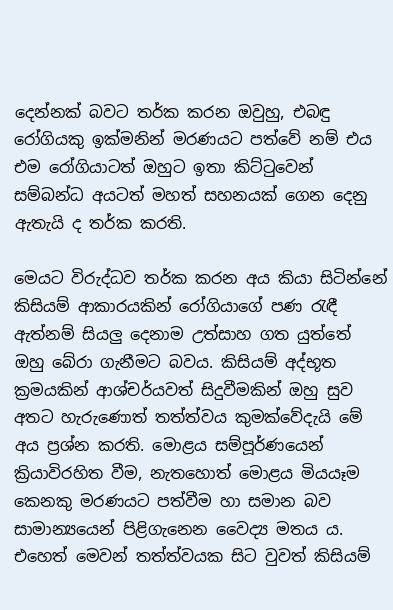දෙන්නක් බවට තර්ක කරන ඔවුහු, එබඳු රෝගියකු ඉක්මනින් මරණයට පත්වේ නම් එය එම රෝගියාටත් ඔහුට ඉතා කිට්ටුවෙන් සම්බන්ධ අයටත් මහත් සහනයක් ගෙන දෙනු ඇතැයි ද තර්ක කරති.

මෙයට විරුද්ධව තර්ක කරන අය කියා සිටින්නේ කිසියම් ආකාරයකින් රෝගියාගේ පණ රැඳී ඇත්නම් සියලු දෙනාම උත්සාහ ගත යුත්තේ ඔහු බේරා ගැනීමට බවය. කිසියම් අද්භූත ක්‍රමයකින් ආශ්චර්යවත් සිදුවීමකින් ඔහු සුව අතට හැරුණොත් තත්ත්වය කුමක්වේදැයි මේ අය ප්‍රශ්න කරති. මොළය සම්පූර්ණයෙන් ක්‍රියාවිරහිත වීම, නැතහොත් මොළය මියයෑම කෙනකු මරණයට පත්වීම හා සමාන බව සාමාන්‍යයෙන් පිළිගැනෙන වෛද්‍ය මතය ය. එහෙත් මෙවන් තත්ත්වයක සිට වුවත් කිසියම්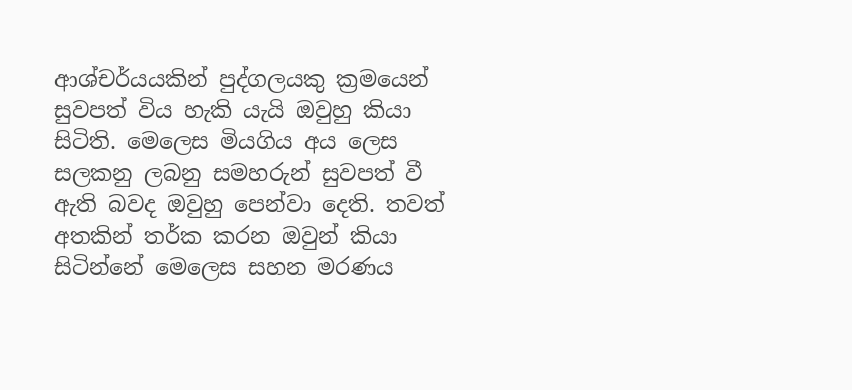ආශ්චර්යයකින් පුද්ගලයකු ක්‍රමයෙන් සුවපත් විය හැකි යැයි ඔවුහු කියා සිටිති. මෙලෙස මියගිය අය ලෙස සලකනු ලබනු සමහරුන් සුවපත් වී ඇති බවද ඔවුහු පෙන්වා දෙති. තවත් අතකින් තර්ක කරන ඔවුන් කියා සිටින්නේ මෙලෙස සහන මරණය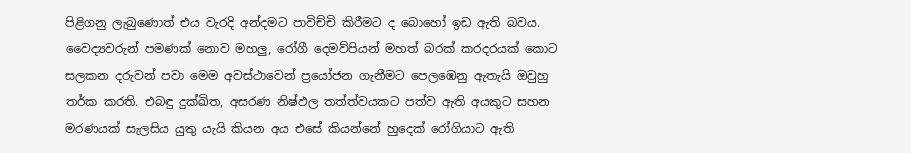පිළිගනු ලැබුණොත් එය වැරදි අන්දමට පාවිච්චි කිරීමට ද බොහෝ ඉඩ ඇති බවය. වෛද්‍යවරුන් පමණක් නොව මහලු, රෝගී දෙමව්පියන් මහත් බරක් කරදරයක් කොට සලකන දරුවන් පවා මෙම අවස්ථාවෙන් ප්‍රයෝජන ගැනීමට පෙලඹෙනු ඇතැයි ඔවුහු තර්ක කරති. එබඳු දුක්ඛිත, අසරණ නිෂ්ඵල තත්ත්වයකට පත්ව ඇති අයකුට සහන මරණයක් සැලසිය යුතු යැයි කියන අය එසේ කියන්නේ හුදෙක් රෝගියාට ඇති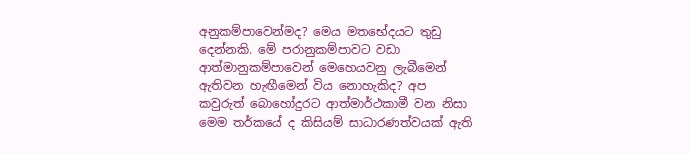අනුකම්පාවෙන්මද? මෙය මතභේදයට තුඩු දෙන්නකි. මේ පරානුකම්පාවට වඩා ආත්මානුකම්පාවෙන් මෙහෙයවනු ලැබීමෙන් ඇතිවන හැඟීමෙන් විය නොහැකිද? අප කවුරුත් බොහෝදුරට ආත්මාර්ථකාමී වන නිසා මෙම තර්කයේ ද කිසියම් සාධාරණත්වයක් ඇති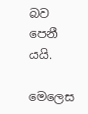බව පෙනී යයි.

මෙලෙස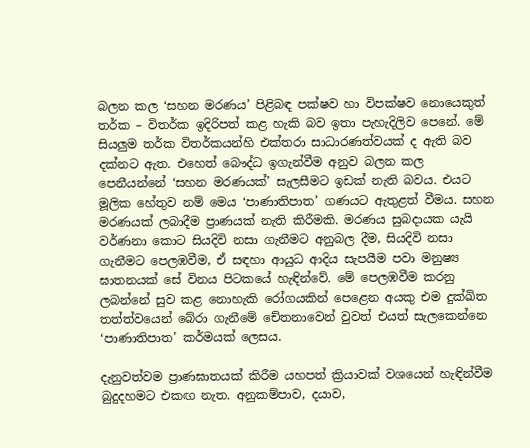බලන කල ‘සහන මරණය’ පිළිබඳ පක්ෂව හා විපක්ෂව නොයෙකුත් තර්ක – විතර්ක ඉදිරිපත් කළ හැකි බව ඉතා පැහැදිලිව පෙනේ. මේ සියලුම තර්ක විතර්කයන්හි එක්තරා සාධාරණත්වයක් ද ඇති බව දක්නට ඇත. එහෙත් බෞද්ධ ඉගැන්වීම අනුව බලන කල පෙනීයන්නේ ‘සහන මරණයක්’ සැලසීමට ඉඩක් නැති බවය. එයට මූලික හේතුව නම් මෙය ‘පාණාතිපාත’ ගණයට ඇතුළත් වීමය. සහන මරණයක් ලබාදීම ප්‍රාණයක් නැති කිරීමකි. මරණය සුබදායක යැයි වර්ණනා කොට සියදිවි නසා ගැනීමට අනුබල දීම, සියදිවි නසා ගැනීමට පෙලඹවීම, ඒ සඳහා ආයුධ ආදිය සැපයීම පවා මනුෂ්‍ය ඝාතනයක් සේ විනය පිටකයේ හැඳින්වේ. මේ පෙලඹවීම කරනු ලබන්නේ සුව කළ නොහැකි රෝගයකින් පෙළෙන අයකු එම දුක්ඛිත තත්ත්වයෙන් බේරා ගැනීමේ චේතනාවෙන් වුවත් එයත් සැලකෙන්නෙ ‘පාණාතිපාත’ කර්මයක් ලෙසය.

දැනුවත්වම ප්‍රාණඝාතයක් කිරීම යහපත් ක්‍රියාවක් වශයෙන් හැඳින්වීම බුදුදහමට එකඟ නැත. අනුකම්පාව, දයාව,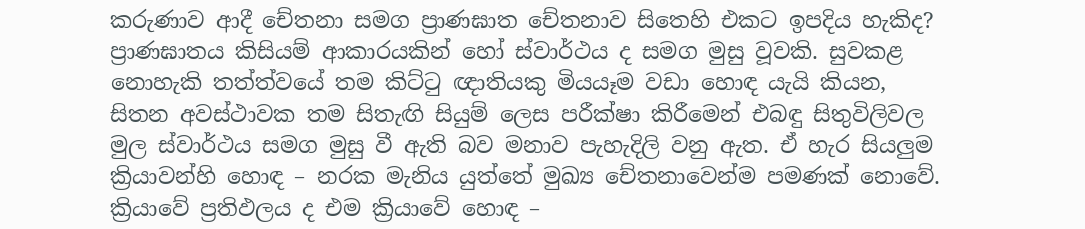කරුණාව ආදී චේතනා සමග ප්‍රාණඝාත චේතනාව සිතෙහි එකට ඉපදිය හැකිද? ප්‍රාණඝාතය කිසියම් ආකාරයකින් හෝ ස්වාර්ථය ද සමග මුසු වූවකි. සුවකළ නොහැකි තත්ත්වයේ තම කිට්ටු ඥාතියකු මියයෑම වඩා හොඳ යැයි කියන, සිතන අවස්ථාවක තම සිතැඟි සියුම් ලෙස පරීක්ෂා කිරීමෙන් එබඳු සිතුවිලිවල මුල ස්වාර්ථය සමග මුසු වී ඇති බව මනාව පැහැදිලි වනු ඇත. ඒ හැර සියලුම ක්‍රියාවන්හි හොඳ – නරක මැනිය යුත්තේ මුඛ්‍ය චේතනාවෙන්ම පමණක් නොවේ. ක්‍රියාවේ ප්‍රතිඵලය ද එම ක්‍රියාවේ හොඳ –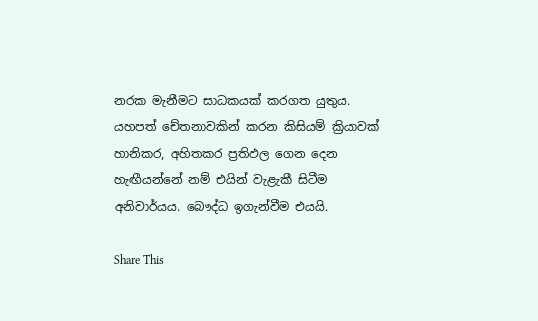නරක මැනීමට සාධකයක් කරගත යුතුය. යහපත් චේතනාවකින් කරන කිසියම් ක්‍රියාවක් හානිකර, අහිතකර ප්‍රතිඵල ගෙන දෙන හැඟීයන්නේ නම් එයින් වැළැකී සිටීම අනිවාර්යය. බෞද්ධ ඉගැන්වීම එයයි.

Share This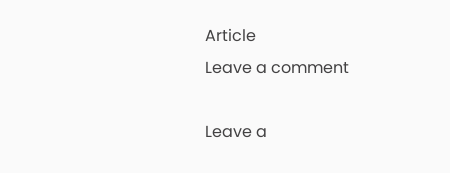Article
Leave a comment

Leave a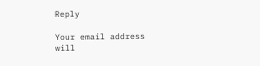Reply

Your email address will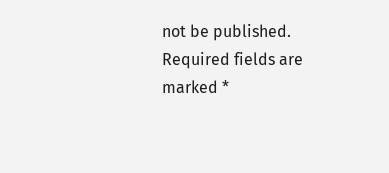not be published. Required fields are marked *